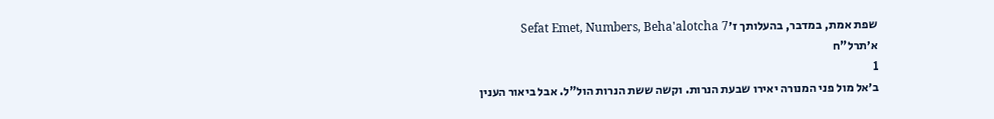שפת אמת, במדבר, בהעלותך ז׳Sefat Emet, Numbers, Beha'alotcha 7
א׳תרל"ח
1
ב׳אל מול פני המנורה יאירו שבעת הנרות. וקשה ששת הנרות הול"ל. אבל ביאור הענין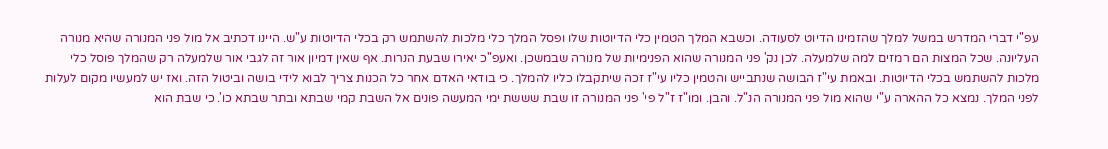עפ"י דברי המדרש במשל למלך שהזמינו הדיוט לסעודה. וכשבא המלך הטמין כלי הדיוטות שלו ופסל המלך כלי מלכות להשתמש רק בכלי הדיוטות ע"ש. היינו דכתיב אל מול פני המנורה שהיא מנורה העליונה. שכל המצות הם רמזים למה שלמעלה. לכן נק' פני המנורה שהוא הפנימיות של מנורה שבמשכן. ואעפ"כ יאירו שבעת הנרות. אף שאין דמיון אור זה לגבי אור שלמעלה רק שהמלך פוסל כלי מלכות להשתמש בכלי הדיוטות. ובאמת עי"ז הבושה שנתבייש והטמין כליו עי"ז זכה שיתקבלו כליו להמלך. כי בודאי האדם אחר כל הכנות צריך לבוא לידי בושה וביטול הזה. ואז יש למעשיו מקום לעלות לפני המלך. נמצא כל ההארה ע"י שהוא מול פני המנורה הנ"ל. והבן. ומו"ז ז"ל פי' פני המנורה זו שבת שששת ימי המעשה פונים אל השבת קמי שבתא ובתר שבתא כו'. כי שבת הוא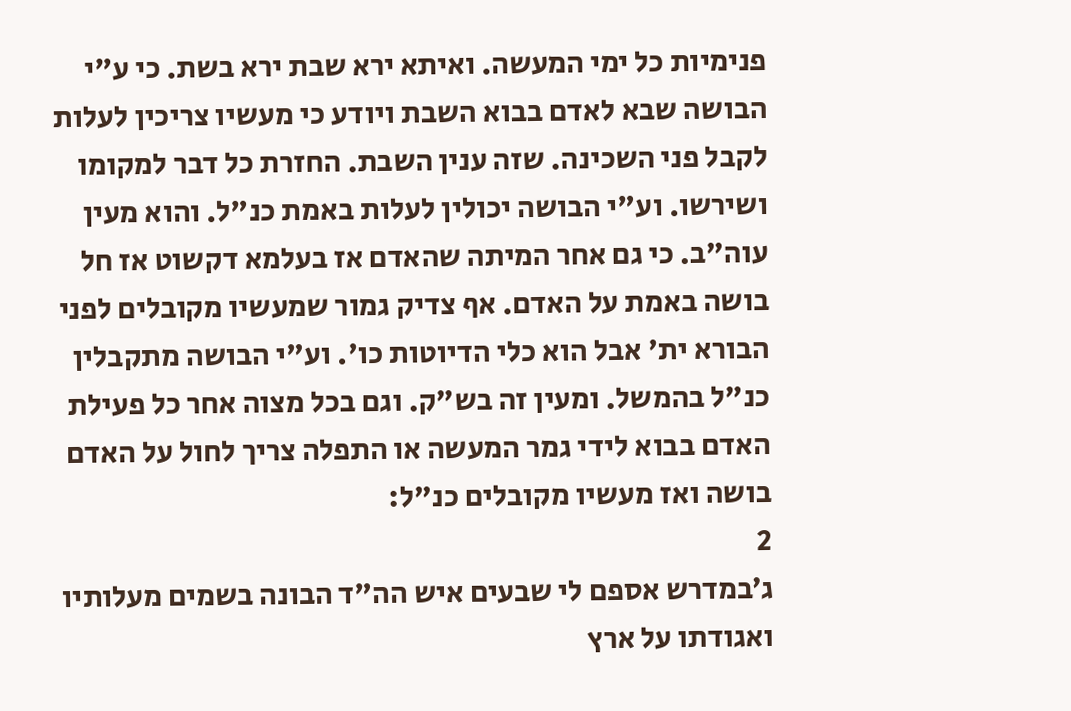פנימיות כל ימי המעשה. ואיתא ירא שבת ירא בשת. כי ע"י הבושה שבא לאדם בבוא השבת ויודע כי מעשיו צריכין לעלות לקבל פני השכינה. שזה ענין השבת. החזרת כל דבר למקומו ושירשו. וע"י הבושה יכולין לעלות באמת כנ"ל. והוא מעין עוה"ב. כי גם אחר המיתה שהאדם אז בעלמא דקשוט אז חל בושה באמת על האדם. אף צדיק גמור שמעשיו מקובלים לפני הבורא ית' אבל הוא כלי הדיוטות כו'. וע"י הבושה מתקבלין כנ"ל בהמשל. ומעין זה בש"ק. וגם בכל מצוה אחר כל פעילת האדם בבוא לידי גמר המעשה או התפלה צריך לחול על האדם בושה ואז מעשיו מקובלים כנ"ל:
2
ג׳במדרש אספם לי שבעים איש הה"ד הבונה בשמים מעלותיו ואגודתו על ארץ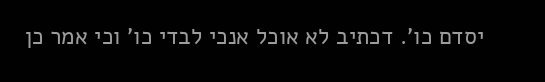יסדם כו'. דכתיב לא אוכל אנכי לבדי כו' וכי אמר כן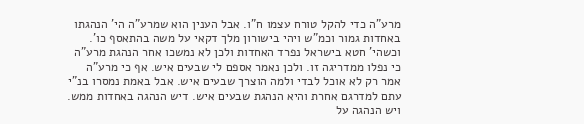מרע"ה כדי להקל טורח עצמו ח"ו. אבל הענין הוא שמרע"ה הי' הנהגתו באחדות גמור וכמ"ש ויהי בישורון מלך דקאי על משה בהתאסף כו'. וכשהי' חטא בישראל נפרד האחדות ולכן לא נמשכו אחר הנהגת מרע"ה כי נפלו ממדריגה זו. ולכן נאמר אספם לי שבעים איש. אף כי מרע"ה אמר רק לא אוכל לבדי ולמה הוצרך שבעים איש. אבל באמת נמסרו בנ"י עתם למדרגם אחרת והיא הנהגת שבעים איש. דיש הנהגה באחדות ממש. ויש הנהגה על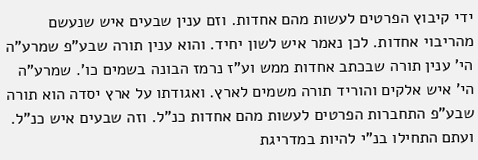ידי קיבוץ הפרטים לעשות מהם אחדות. וזם ענין שבעים איש שנעשם מהריבוי אחדות. לכן נאמר איש לשון יחיד. והוא ענין תורה שבע"פ שמרע"ה הי' ענין תורה שבכתב אחדות ממש וע"ז נרמז הבונה בשמים כו'. שמרע"ה הי' איש אלקים והוריד תורה משמים לארץ. ואגודתו על ארץ יסדה הוא תורה שבע"פ התחברות הפרטים לעשות מהם אחדות כנ"ל. וזה שבעים איש כנ"ל. ועתם התחילו בנ"י להיות במדריגת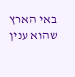באי הארץ שהוא ענין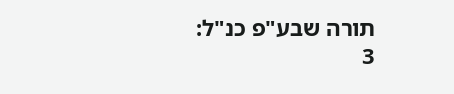תורה שבע"פ כנ"ל:
3